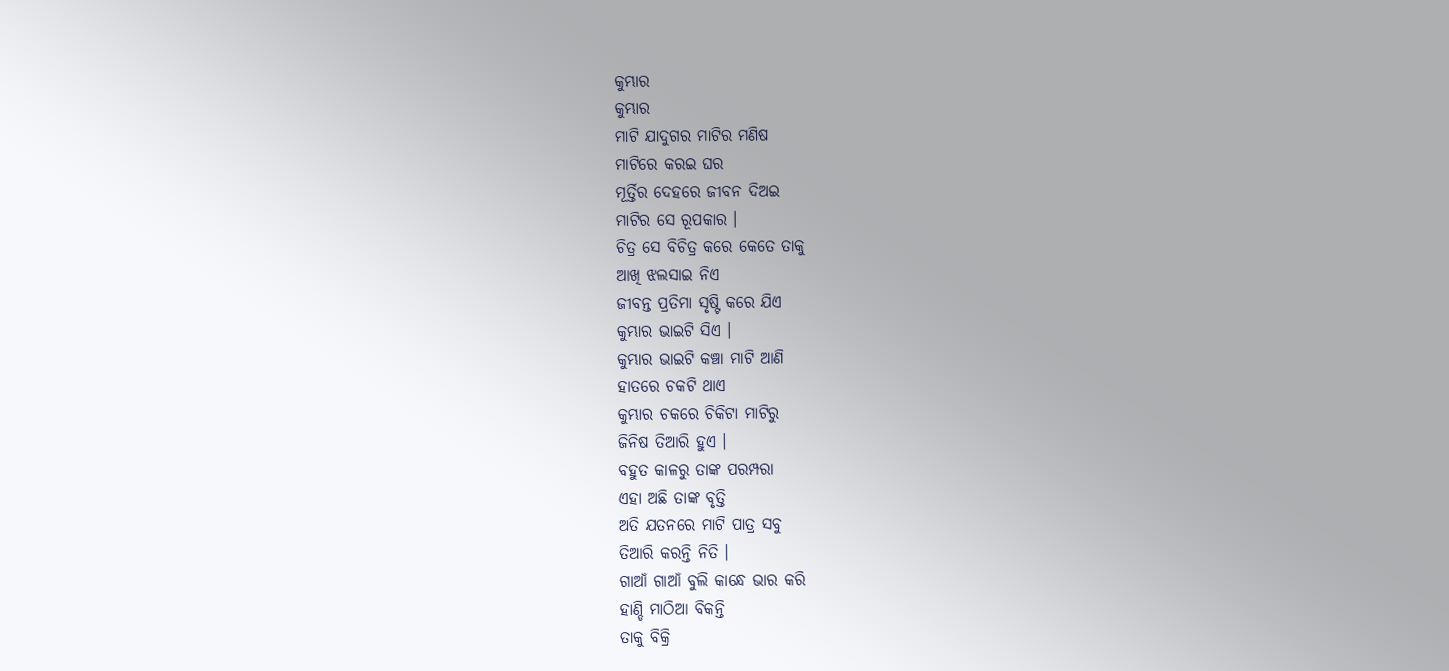କୁମ୍ଭାର
କୁମ୍ଭାର
ମାଟି ଯାଦୁଗର ମାଟିର ମଣିଷ
ମାଟିରେ କରଇ ଘର
ମୂର୍ତ୍ତିର ଦେହରେ ଜୀବନ ଦିଅଇ
ମାଟିର ସେ ରୂପକାର ।
ଚିତ୍ର ସେ ବିଚିତ୍ର କରେ କେତେ ତାକୁ
ଆଖି ଝଲସାଇ ନିଏ
ଜୀବନ୍ତ ପ୍ରତିମା ସୃଷ୍ଟି କରେ ଯିଏ
କୁମ୍ଭାର ଭାଇଟି ସିଏ ।
କୁମ୍ଭାର ଭାଇଟି କଞ୍ଚା ମାଟି ଆଣି
ହାତରେ ଚକଟି ଥାଏ
କୁମ୍ଭାର ଚକରେ ଚିକିଟା ମାଟିରୁ
ଜିନିଷ ତିଆରି ହୁଏ ।
ବହୁତ କାଳରୁ ତାଙ୍କ ପରମ୍ପରା
ଏହା ଅଛି ତାଙ୍କ ବୃତ୍ତି
ଅତି ଯତନରେ ମାଟି ପାତ୍ର ସବୁ
ତିଆରି କରନ୍ତି ନିତି ।
ଗାଆଁ ଗାଆଁ ବୁଲି କାନ୍ଧେ ଭାର କରି
ହାଣ୍ଡି ମାଠିଆ ବିକନ୍ତି
ତାକୁ ବିକ୍ରି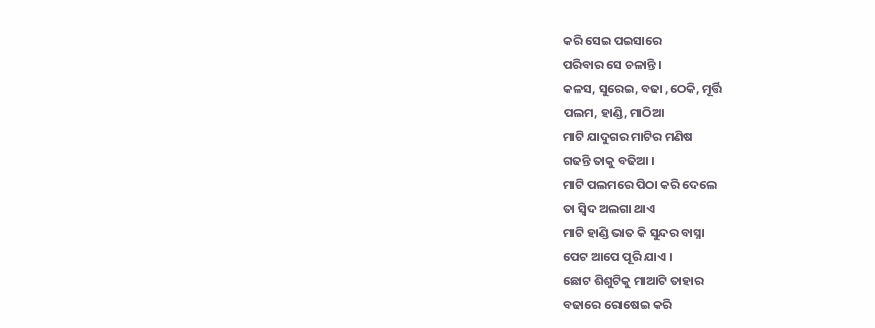କରି ସେଇ ପଇସାରେ
ପରିବାର ସେ ଚଳାନ୍ତି ।
କଳସ, ସୁରେଇ, ବଢା ,ଠେକି, ମୂର୍ତ୍ତି
ପଲମ, ହାଣ୍ଡି, ମାଠିଆ
ମାଟି ଯାଦୁଗର ମାଟିର ମଣିଷ
ଗଢନ୍ତି ତାକୁ ବଢିଆ ।
ମାଟି ପଲମରେ ପିଠା କରି ଦେଲେ
ତା ସ୍ବିଦ ଅଲଗା ଥାଏ
ମାଟି ହାଣ୍ଡି ଭାତ କି ସୁନ୍ଦର ବାସ୍ନା
ପେଟ ଆପେ ପୂରି ଯାଏ ।
ଛୋଟ ଶିଶୁଟିକୁ ମାଆଟି ତାହାର
ବଢାରେ ରୋଷେଇ କରି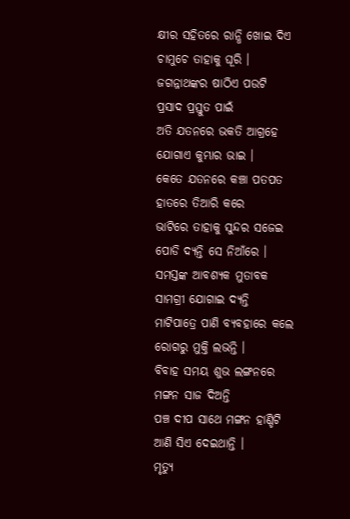କ୍ଷୀର ସହିତରେ ରାନ୍ଧି ଖୋଇ ଦିଏ
ଚାମୁଚେ ତାହାକୁ ଘୂରି ।
ଜଗନ୍ନାଥଙ୍କର ଷାଠିଏ ପଉଟି
ପ୍ରସାଦ ପ୍ରସ୍ତୁତ ପାଇଁ
ଅତି ଯତନରେ ଭକତି ଆଗ୍ରହେ
ଯୋଗାଏ କୁମ୍ଭାର ଭାଇ ।
କେତେ ଯତନରେ କଞ୍ଚା ପତପତ
ହାତରେ ତିଆରି କରେ
ଭାଟିରେ ତାହାକୁ ସୁନ୍ଦର ସଜେଇ
ପୋଡି ଦ୍ୟନ୍ତି ସେ ନିଆଁରେ ।
ସମସ୍ତଙ୍କ ଆବଶ୍ୟକ ମୁତାବକ
ସାମଗ୍ରୀ ଯୋଗାଇ ଦ୍ୟନ୍ତି
ମାଟିପାତ୍ରେ ପାଣି ବ୍ୟବହାରେ କଲେ
ରୋଗରୁ ମୁକ୍ତି ଲଭନ୍ତି ।
ବିବାହ ସମୟ ଶୁଭ ଲଙ୍ଗନରେ
ମଙ୍ଗନ ସାଜ ଦିଅନ୍ତି
ପଞ୍ଚ ଦୀପ ସାଥେ ମଙ୍ଗନ ହାଣ୍ଡିଟି
ଆଣି ସିଏ ଦେଇଥାନ୍ତି ।
ମୃତ୍ୟୁ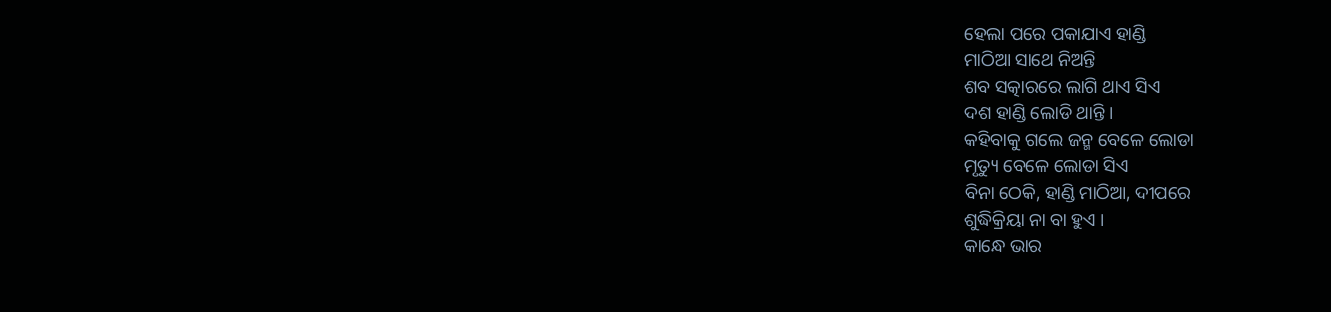ହେଲା ପରେ ପକାଯାଏ ହାଣ୍ଡି
ମାଠିଆ ସାଥେ ନିଅନ୍ତି
ଶବ ସତ୍କାରରେ ଲାଗି ଥାଏ ସିଏ
ଦଶ ହାଣ୍ଡି ଲୋଡି ଥାନ୍ତି ।
କହିବାକୁ ଗଲେ ଜନ୍ମ ବେଳେ ଲୋଡା
ମୃତ୍ୟୁ ବେଳେ ଲୋଡା ସିଏ
ବିନା ଠେକି, ହାଣ୍ଡି ମାଠିଆ, ଦୀପରେ
ଶୁଦ୍ଧିକ୍ରିୟା ନା ବା ହୁଏ ।
କାନ୍ଧେ ଭାର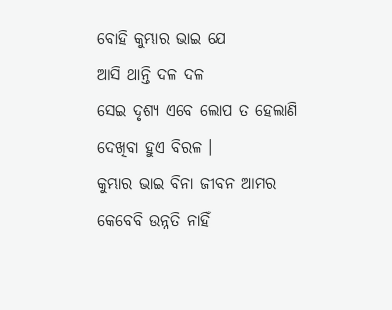ବୋହି କୁମ୍ଭାର ଭାଇ ଯେ
ଆସି ଥାନ୍ତି ଦଳ ଦଳ
ସେଇ ଦୃଶ୍ୟ ଏବେ ଲୋପ ତ ହେଲାଣି
ଦେଖିବା ହୁଏ ବିରଳ ।
କୁମ୍ଭାର ଭାଇ ବିନା ଜୀବନ ଆମର
କେବେବି ଉନ୍ନତି ନାହିଁ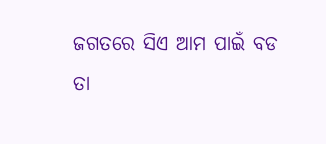ଜଗତରେ ସିଏ ଆମ ପାଇଁ ବଡ
ତା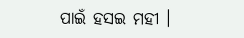ପାଇଁ ହସଇ ମହୀ ।